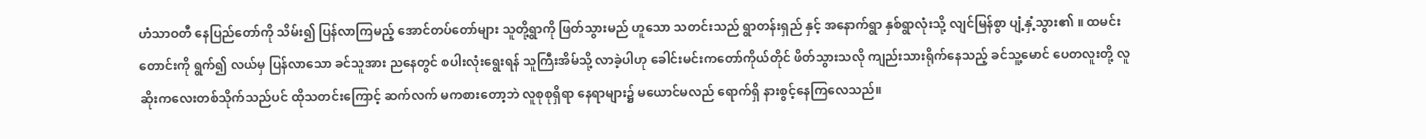ဟံသာဝတီ နေပြည်တော်ကို သိမ်း၍ ပြန်လာကြမည့် အောင်တပ်တော်များ သူတို့ရွာကို ဖြတ်သွားမည် ဟူသော သတင်းသည် ရွာတန်းရှည် နှင့် အနောက်ရွာ နှစ်ရွာလုံးသို့ လျင်မြန်စွာ ပျံ့နှံ့သွား၏ ။ ထမင်းတောင်းကို ရွက်၍ လယ်မှ ပြန်လာသော ခင်သူအား ညနေတွင် စပါးလုံးရွေးရန် သူကြီးအိမ်သို့ လာခဲ့ပါဟု ခေါင်းမင်းကတော်ကိုယ်တိုင် ဖိတ်သွားသလို ကျည်းသားရိုက်နေသည့် ခင်သူ့မောင် ပေတလူးတို့ လူဆိုးကလေးတစ်သိုက်သည်ပင် ထိုသတင်းကြောင့် ဆက်လက် မကစားတော့ဘဲ လူစုစုရှိရာ နေရာများ၌ မယောင်မလည် ရောက်ရှိ နားစွင့်နေကြလေသည်။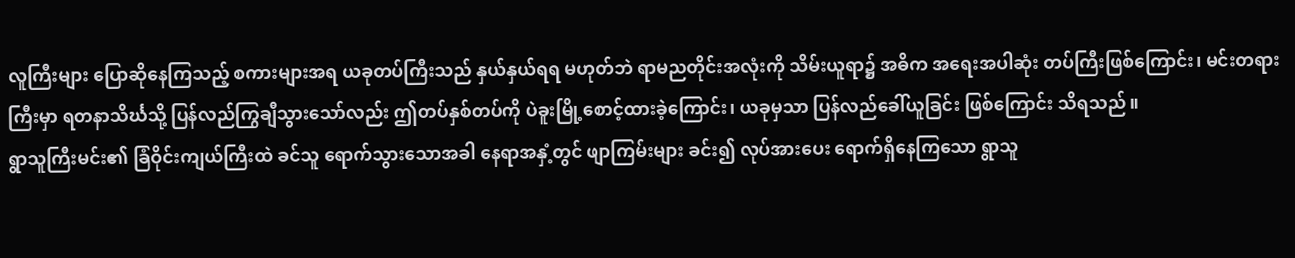လူကြီးများ ပြောဆိုနေကြသည့် စကားများအရ ယခုတပ်ကြီးသည် နှယ်နှယ်ရရ မဟုတ်ဘဲ ရာမညတိုင်းအလုံးကို သိမ်းယူရာ၌ အဓိက အရေးအပါဆုံး တပ်ကြီးဖြစ်ကြောင်း၊ မင်းတရားကြီးမှာ ရတနာသိင်္ဃသို့ ပြန်လည်ကြွချီသွားသော်လည်း ဤတပ်နှစ်တပ်ကို ပဲခူးမြို့စောင့်ထားခဲ့ကြောင်း၊ ယခုမှသာ ပြန်လည်ခေါ်ယူခြင်း ဖြစ်ကြောင်း သိရသည်။
ရွာသူကြီးမင်း၏ ခြံဝိုင်းကျယ်ကြီးထဲ ခင်သူ ရောက်သွားသောအခါ နေရာအနှံ့တွင် ဖျာကြမ်းများ ခင်း၍ လုပ်အားပေး ရောက်ရှိနေကြသော ရွာသူ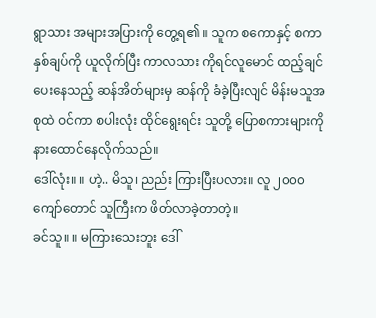ရွာသား အများအပြားကို တွေ့ရ၏ ။ သူက စကောနှင့် စကာ နှစ်ချပ်ကို ယူလိုက်ပြီး ကာလသား ကိုရင်လူမောင် ထည့်ချင်ပေးနေသည့် ဆန်အိတ်များမှ ဆန်ကို ခံခဲ့ပြီးလျင် မိန်းမသူအစုထဲ ဝင်ကာ စပါးလုံး ထိုင်ရွေးရင်း သူတို့ ပြောစကားများကို နားထောင်နေလိုက်သည်။
ဒေါ်လုံး။ ။ ဟဲ့.. မိသူ၊ ညည်း ကြားပြီးပလား။ လူ ၂၀၀၀ ကျော်တောင် သူကြီးက ဖိတ်လာခဲ့တာတဲ့။
ခင်သူ။ ။ မကြားသေးဘူး ဒေါ်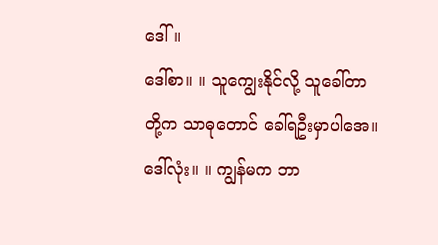ဒေါ်။
ဒေါ်စာ။ ။ သူကျွေးနိုင်လို့ သူခေါ်တာ တို့က သာဓုတောင် ခေါ်ရဦးမှာပါအေ။
ဒေါ်လုံး။ ။ ကျွန်မက ဘာ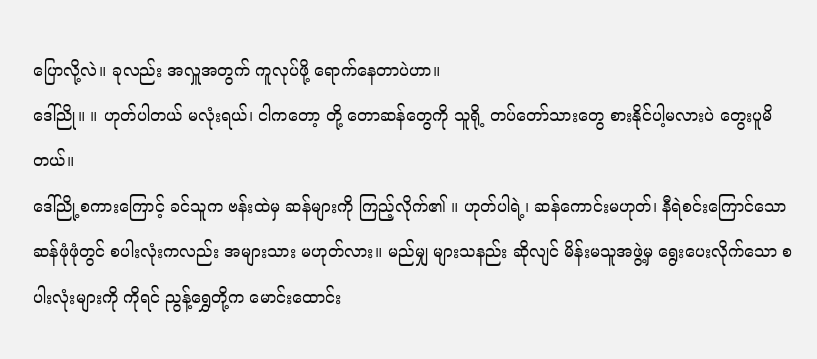ပြောလို့လဲ။ ခုလည်း အလှူအတွက် ကူလုပ်ဖို့ ရောက်နေတာပဲဟာ။
ဒေါ်ညို။ ။ ဟုတ်ပါတယ် မလုံးရယ်၊ ငါကတော့ တို့ တောဆန်တွေကို သူရို့ တပ်တော်သားတွေ စားနိုင်ပါ့မလားပဲ တွေးပူမိတယ်။
ဒေါ်ညို့စကားကြောင့် ခင်သူက ဗန်းထဲမှ ဆန်များကို ကြည့်လိုက်၏ ။ ဟုတ်ပါရဲ့၊ ဆန်ကောင်းမဟုတ်၊ နီရဲစင်းကြောင်သော ဆန်ဖုံဖုံတွင် စပါးလုံးကလည်း အများသား မဟုတ်လား။ မည်မျှ များသနည်း ဆိုလျင် မိန်းမသူအဖွဲ့မှ ရွေးပေးလိုက်သော စပါးလုံးများကို ကိုရင် ညွန့်ရွှေတို့က မောင်းထောင်း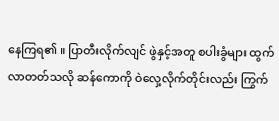နေကြရ၏ ။ ပြာတီးလိုက်လျင် ဖွဲနှင့်အတူ စပါးခွံများ ထွက်လာတတ်သလို ဆန်ကောကို ဝဲလှေ့လိုက်တိုင်းလည်း ကြွက်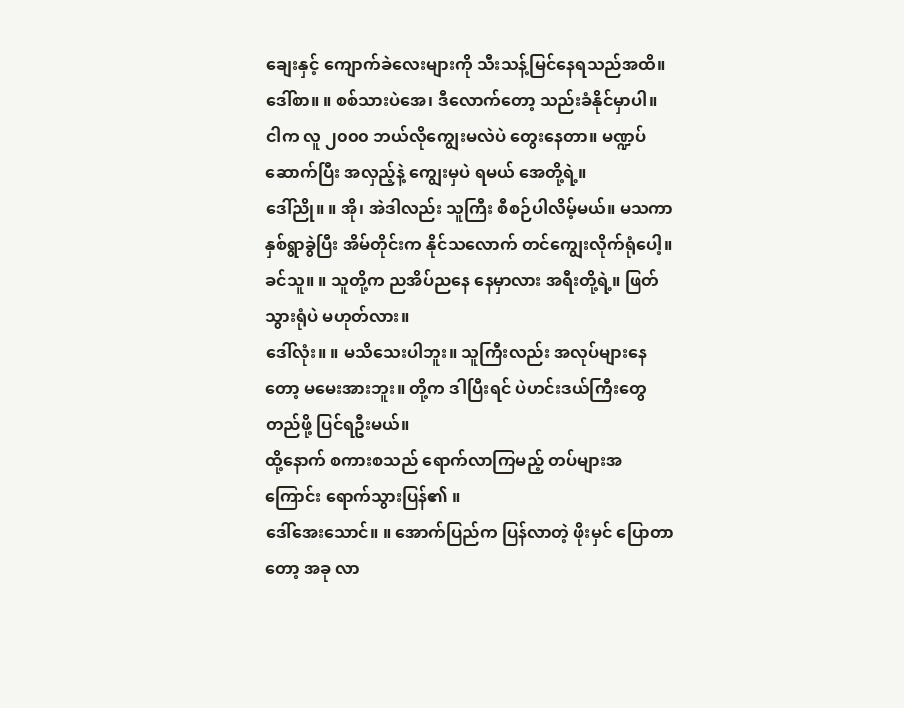ချေးနှင့် ကျောက်ခဲလေးများကို သီးသန့်မြင်နေရသည်အထိ။
ဒေါ်စာ။ ။ စစ်သားပဲအေ၊ ဒီလောက်တော့ သည်းခံနိုင်မှာပါ။ ငါက လူ ၂၀၀၀ ဘယ်လိုကျွေးမလဲပဲ တွေးနေတာ။ မဏ္ဍပ်ဆောက်ပြီး အလှည့်နဲ့ ကျွေးမှပဲ ရမယ် အေတို့ရဲ့။
ဒေါ်ညို။ ။ အို၊ အဲဒါလည်း သူကြီး စီစဉ်ပါလိမ့်မယ်။ မသကာ နှစ်ရွာခွဲပြီး အိမ်တိုင်းက နိုင်သလောက် တင်ကျွေးလိုက်ရုံပေါ့။
ခင်သူ။ ။ သူတို့က ညအိပ်ညနေ နေမှာလား အရီးတို့ရဲ့။ ဖြတ်သွားရုံပဲ မဟုတ်လား။
ဒေါ်လုံး။ ။ မသိသေးပါဘူး။ သူကြီးလည်း အလုပ်များနေတော့ မမေးအားဘူး။ တို့က ဒါပြီးရင် ပဲဟင်းဒယ်ကြီးတွေ တည်ဖို့ ပြင်ရဦးမယ်။
ထို့နောက် စကားစသည် ရောက်လာကြမည့် တပ်များအကြောင်း ရောက်သွားပြန်၏ ။
ဒေါ်အေးသောင်။ ။ အောက်ပြည်က ပြန်လာတဲ့ ဖိုးမှင် ပြောတာတော့ အခု လာ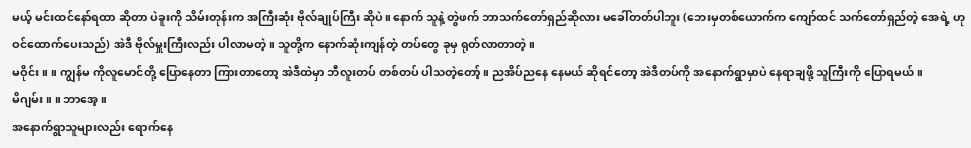မယ့် မင်းထင်နော်ရထာ ဆိုတာ ပဲခူးကို သိမ်းတုန်းက အကြီးဆုံး ဗိုလ်ချုပ်ကြီး ဆိုပဲ။ နောက် သူနဲ့ တွဲဖက် ဘာသက်တော်ရှည်ဆိုလား မခေါ်တတ်ပါဘူး (ဘေးမှတစ်ယောက်က ကျော်ထင် သက်တော်ရှည်တဲ့ အေရဲ့ ဟု ဝင်ထောက်ပေးသည်) အဲဒီ ဗိုလ်မှူးကြီးလည်း ပါလာမတဲ့။ သူတို့က နောက်ဆုံးကျန်တဲ့ တပ်တွေ ခုမှ ရုတ်လာတာတဲ့။
မဝိုင်း။ ။ ကျွန်မ ကိုလူမောင်တို့ ပြောနေတာ ကြားတာတော့ အဲဒီထဲမှာ ဘီလူးတပ် တစ်တပ် ပါသတဲ့တော့်။ ညအိပ်ညနေ နေမယ် ဆိုရင်တော့ အဲဒီတပ်ကို အနောက်ရွာမှာပဲ နေရာချဖို့ သူကြီးကို ပြောရမယ်။
မိဂျမ်း။ ။ ဘာအေ့။
အနောက်ရွာသူများလည်း ရောက်နေ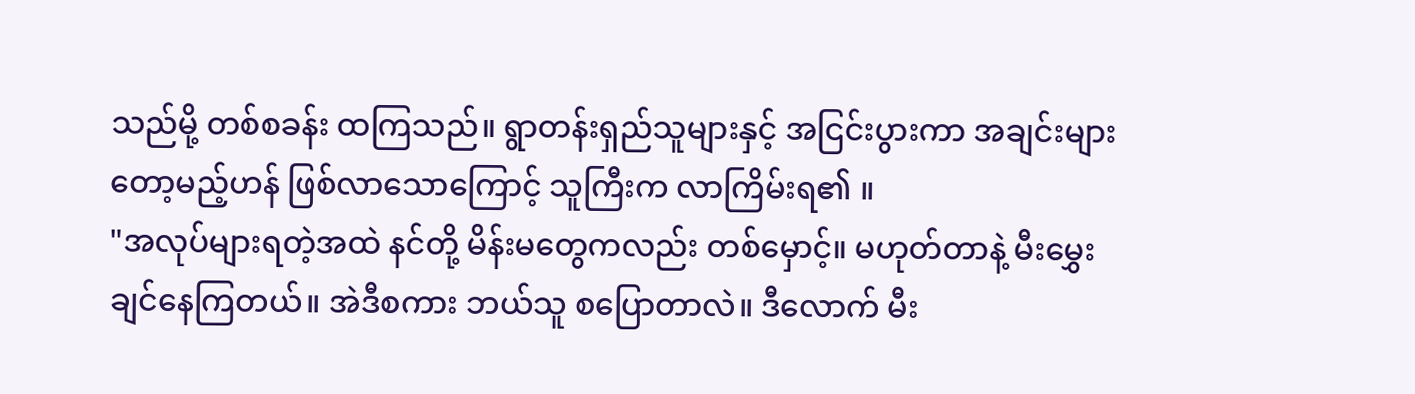သည်မို့ တစ်စခန်း ထကြသည်။ ရွာတန်းရှည်သူများနှင့် အငြင်းပွားကာ အချင်းများတော့မည့်ဟန် ဖြစ်လာသောကြောင့် သူကြီးက လာကြိမ်းရ၏ ။
"အလုပ်များရတဲ့အထဲ နင်တို့ မိန်းမတွေကလည်း တစ်မှောင့်။ မဟုတ်တာနဲ့ မီးမွှေးချင်နေကြတယ်။ အဲဒီစကား ဘယ်သူ စပြောတာလဲ။ ဒီလောက် မီး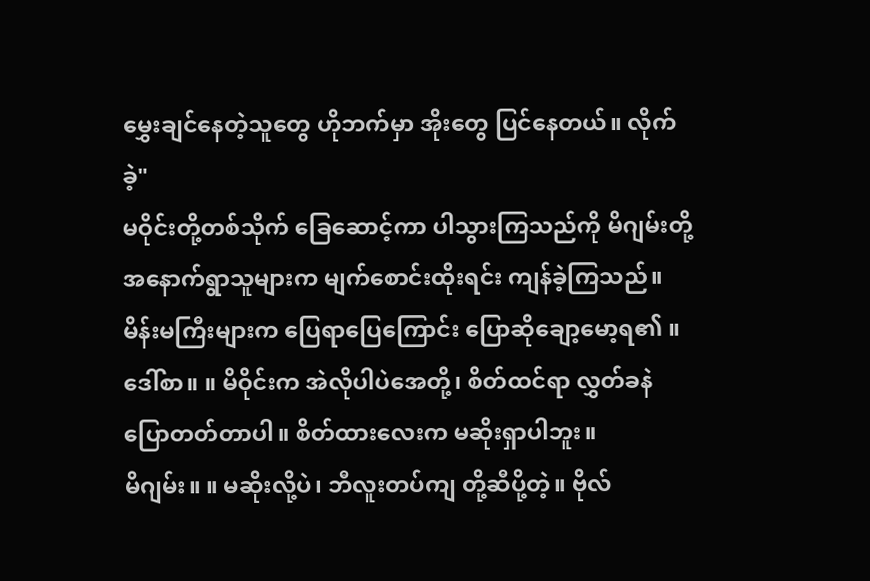မွှေးချင်နေတဲ့သူတွေ ဟိုဘက်မှာ အိုးတွေ ပြင်နေတယ်။ လိုက်ခဲ့"
မဝိုင်းတို့တစ်သိုက် ခြေဆောင့်ကာ ပါသွားကြသည်ကို မိဂျမ်းတို့ အနောက်ရွာသူများက မျက်စောင်းထိုးရင်း ကျန်ခဲ့ကြသည်။ မိန်းမကြီးများက ပြေရာပြေကြောင်း ပြောဆိုချော့မော့ရ၏ ။
ဒေါ်စာ။ ။ မိဝိုင်းက အဲလိုပါပဲအေတို့၊ စိတ်ထင်ရာ လွှတ်ခနဲ ပြောတတ်တာပါ။ စိတ်ထားလေးက မဆိုးရှာပါဘူး။
မိဂျမ်း။ ။ မဆိုးလို့ပဲ၊ ဘီလူးတပ်ကျ တို့ဆီပို့တဲ့။ ဗိုလ်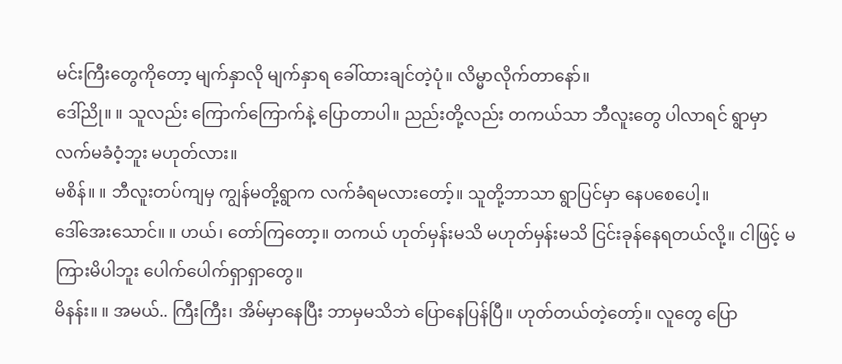မင်းကြီးတွေကိုတော့ မျက်နှာလို မျက်နှာရ ခေါ်ထားချင်တဲ့ပုံ။ လိမ္မာလိုက်တာနော်။
ဒေါ်ညို။ ။ သူလည်း ကြောက်ကြောက်နဲ့ ပြောတာပါ။ ညည်းတို့လည်း တကယ်သာ ဘီလူးတွေ ပါလာရင် ရွာမှာ လက်မခံဝံ့ဘူး မဟုတ်လား။
မစိန်။ ။ ဘီလူးတပ်ကျမှ ကျွန်မတို့ရွာက လက်ခံရမလားတော့်။ သူတို့ဘာသာ ရွာပြင်မှာ နေပစေပေါ့။
ဒေါ်အေးသောင်။ ။ ဟယ်၊ တော်ကြတော့။ တကယ် ဟုတ်မှန်းမသိ မဟုတ်မှန်းမသိ ငြင်းခုန်နေရတယ်လို့။ ငါဖြင့် မကြားမိပါဘူး ပေါက်ပေါက်ရှာရှာတွေ။
မိနန်း။ ။ အမယ်.. ကြီးကြီး၊ အိမ်မှာနေပြီး ဘာမှမသိဘဲ ပြောနေပြန်ပြီ။ ဟုတ်တယ်တဲ့တော့်။ လူတွေ ပြော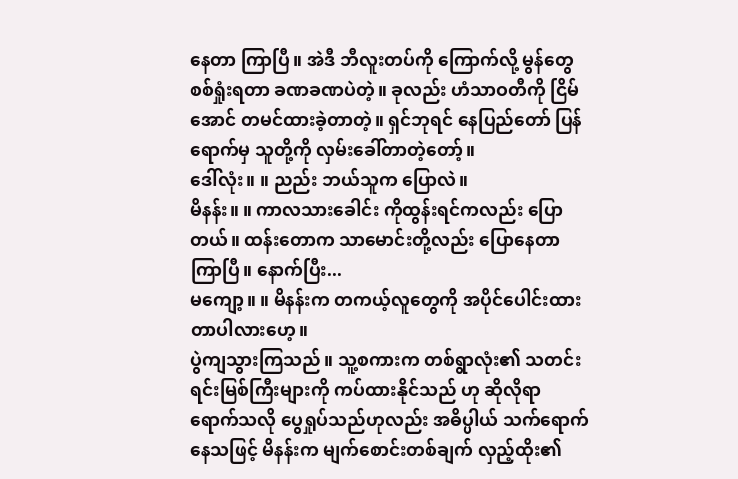နေတာ ကြာပြီ။ အဲဒီ ဘီလူးတပ်ကို ကြောက်လို့ မွန်တွေ စစ်ရှုံးရတာ ခဏခဏပဲတဲ့။ ခုလည်း ဟံသာဝတီကို ငြိမ်အောင် တမင်ထားခဲ့တာတဲ့။ ရှင်ဘုရင် နေပြည်တော် ပြန်ရောက်မှ သူတို့ကို လှမ်းခေါ်တာတဲ့တော့်။
ဒေါ်လုံး။ ။ ညည်း ဘယ်သူက ပြောလဲ။
မိနန်း။ ။ ကာလသားခေါင်း ကိုထွန်းရင်ကလည်း ပြောတယ်။ ထန်းတောက သာမောင်းတို့လည်း ပြောနေတာ ကြာပြီ။ နောက်ပြီး...
မကျော့။ ။ မိနန်းက တကယ့်လူတွေကို အပိုင်ပေါင်းထားတာပါလားဟေ့။
ပွဲကျသွားကြသည်။ သူ့စကားက တစ်ရွာလုံး၏ သတင်းရင်းမြစ်ကြီးများကို ကပ်ထားနိုင်သည် ဟု ဆိုလိုရာ ရောက်သလို ပွေရှုပ်သည်ဟုလည်း အဓိပ္ပါယ် သက်ရောက်နေသဖြင့် မိနန်းက မျက်စောင်းတစ်ချက် လှည့်ထိုး၏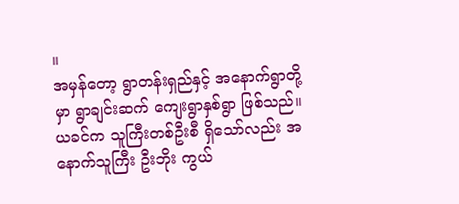။
အမှန်တော့ ရွာတန်းရှည်နှင့် အနောက်ရွာတို့မှာ ရွာချင်းဆက် ကျေးရွာနှစ်ရွာ ဖြစ်သည်။ ယခင်က သူကြီးတစ်ဦးစီ ရှိသော်လည်း အနောက်သူကြီး ဦးဘိုး ကွယ်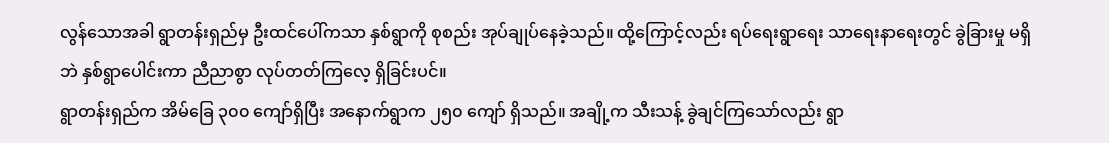လွန်သောအခါ ရွာတန်းရှည်မှ ဦးထင်ပေါ်ကသာ နှစ်ရွာကို စုစည်း အုပ်ချုပ်နေခဲ့သည်။ ထို့ကြောင့်လည်း ရပ်ရေးရွာရေး သာရေးနာရေးတွင် ခွဲခြားမှု မရှိဘဲ နှစ်ရွာပေါင်းကာ ညီညာစွာ လုပ်တတ်ကြလေ့ ရှိခြင်းပင်။
ရွာတန်းရှည်က အိမ်ခြေ ၃၀၀ ကျော်ရှိပြီး အနောက်ရွာက ၂၅၀ ကျော် ရှိသည်။ အချို့က သီးသန့် ခွဲချင်ကြသော်လည်း ရွာ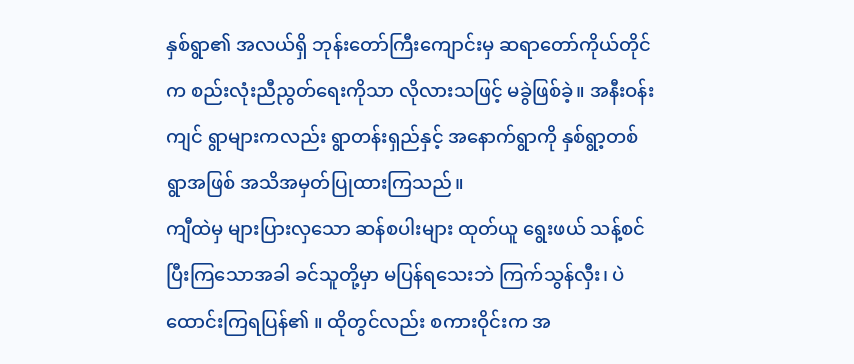နှစ်ရွာ၏ အလယ်ရှိ ဘုန်းတော်ကြီးကျောင်းမှ ဆရာတော်ကိုယ်တိုင်က စည်းလုံးညီညွတ်ရေးကိုသာ လိုလားသဖြင့် မခွဲဖြစ်ခဲ့။ အနီးဝန်းကျင် ရွာများကလည်း ရွာတန်းရှည်နှင့် အနောက်ရွာကို နှစ်ရွာ့တစ်ရွာအဖြစ် အသိအမှတ်ပြုထားကြသည်။
ကျီထဲမှ များပြားလှသော ဆန်စပါးများ ထုတ်ယူ ရွေးဖယ် သန့်စင်ပြီးကြသောအခါ ခင်သူတို့မှာ မပြန်ရသေးဘဲ ကြက်သွန်လှီး၊ ပဲထောင်းကြရပြန်၏ ။ ထိုတွင်လည်း စကားဝိုင်းက အ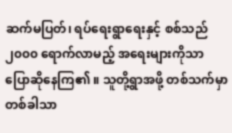ဆက်မပြတ်၊ ရပ်ရေးရွာရေးနှင့် စစ်သည် ၂၀၀၀ ရောက်လာမည့် အရေးများကိုသာ ပြောဆိုနေကြ၏ ။ သူတို့ရွာအဖို့ တစ်သက်မှာ တစ်ခါသာ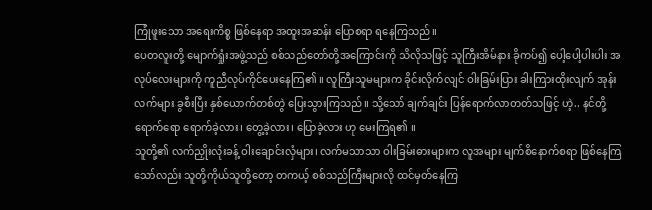ကြုံဖူးသော အရေးကိစ္စ ဖြစ်နေရာ အထူးအဆန်း ပြောစရာ ရနေကြသည်။
ပေတလူးတို့ မျောက်ရှုံးအဖွဲ့သည် စစ်သည်တော်တို့အကြောင်းကို သိလိုသဖြင့် သူကြီးအိမ်နား ခိုကပ်၍ ပေါ့ပေါ့ပါးပါး အလုပ်လေးများကို ကူညီလုပ်ကိုင်ပေးနေကြ၏ ။ လူကြီးသူမများက ခိုင်းလိုက်လျင် ဝါးခြမ်းပြား ခါးကြားထိုးလျက် အုန်းလက်များ ခွစီးပြီး နှစ်ယောက်တစ်တွဲ ပြေးသွားကြသည်။ သို့သော် ချက်ချင်း ပြန်ရောက်လာတတ်သဖြင့် ဟဲ့.. နင်တို့ ရောက်ရော ရောက်ခဲ့လား၊ တွေ့ခဲ့လား၊ ပြောခဲ့လား ဟု မေးကြရ၏ ။
သူတို့၏ လက်ညှိုးလုံးခန့် ဝါးချောင်းလှံများ၊ လက်မသာသာ ဝါးခြမ်းဓားများက လူအများ မျက်စိနောက်စရာ ဖြစ်နေကြသော်လည်း သူတို့ကိုယ်သူတို့တော့ တကယ့် စစ်သည်ကြီးများလို ထင်မှတ်နေကြ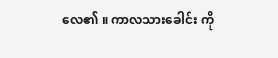လေ၏ ။ ကာလသားခေါင်း ကို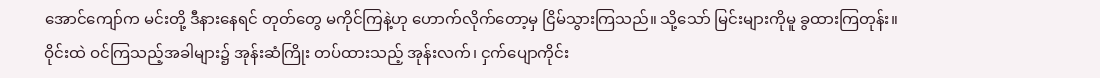အောင်ကျော်က မင်းတို့ ဒီနားနေရင် တုတ်တွေ မကိုင်ကြနဲ့ဟု ဟောက်လိုက်တော့မှ ငြိမ်သွားကြသည်။ သို့သော် မြင်းများကိုမူ ခွထားကြတုန်း။ ဝိုင်းထဲ ဝင်ကြသည့်အခါများ၌ အုန်းဆံကြိုး တပ်ထားသည့် အုန်းလက်၊ ငှက်ပျောကိုင်း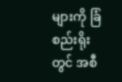များကို ခြံစည်းရိုးတွင် အစီ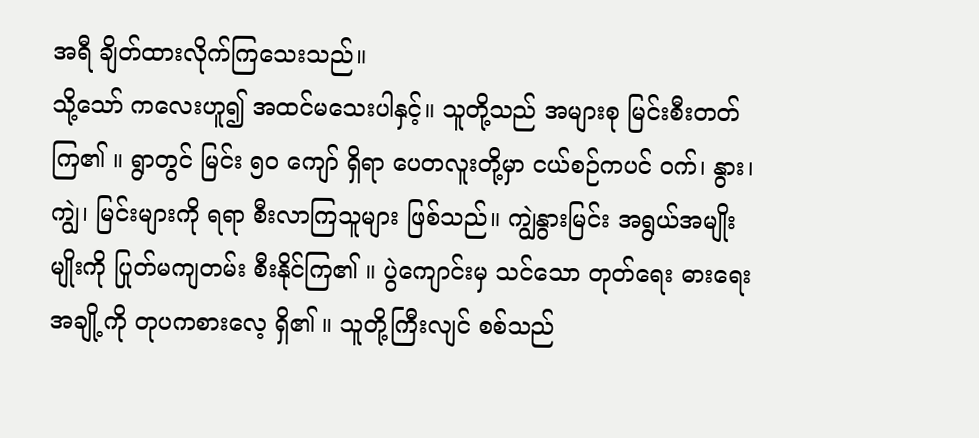အရီ ချိတ်ထားလိုက်ကြသေးသည်။
သို့သော် ကလေးဟူ၍ အထင်မသေးပါနှင့်။ သူတို့သည် အများစု မြင်းစီးတတ်ကြ၏ ။ ရွာတွင် မြင်း ၅၀ ကျော် ရှိရာ ပေတလူးတို့မှာ ငယ်စဉ်ကပင် ဝက်၊ နွား၊ ကျွဲ၊ မြင်းများကို ရရာ စီးလာကြသူများ ဖြစ်သည်။ ကျွဲနွားမြင်း အရွယ်အမျိုးမျိုးကို ပြုတ်မကျတမ်း စီးနိုင်ကြ၏ ။ ပွဲကျောင်းမှ သင်သော တုတ်ရေး ဓားရေးအချို့ကို တုပကစားလေ့ ရှိ၏ ။ သူတို့ကြီးလျင် စစ်သည်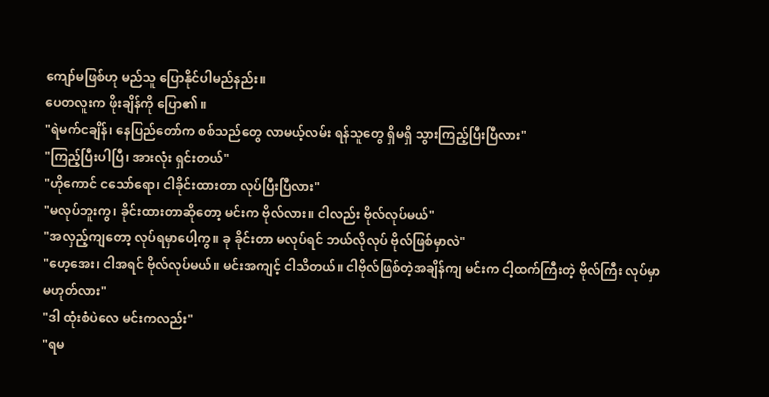ကျော်မဖြစ်ဟု မည်သူ ပြောနိုင်ပါမည်နည်း။
ပေတလူးက ဖိုးချိန်ကို ပြော၏ ။
"ရဲမက်ငချိန်၊ နေပြည်တော်က စစ်သည်တွေ လာမယ့်လမ်း ရန်သူတွေ ရှိမရှိ သွားကြည့်ပြီးပြီလား"
"ကြည့်ပြီးပါပြီ၊ အားလုံး ရှင်းတယ်"
"ဟိုကောင် ငသော်ရော၊ ငါခိုင်းထားတာ လုပ်ပြီးပြီလား"
"မလုပ်ဘူးကွ၊ ခိုင်းထားတာဆိုတော့ မင်းက ဗိုလ်လား။ ငါလည်း ဗိုလ်လုပ်မယ်"
"အလှည့်ကျတော့ လုပ်ရမှာပေါ့ကွ။ ခု ခိုင်းတာ မလုပ်ရင် ဘယ်လိုလုပ် ဗိုလ်ဖြစ်မှာလဲ"
"ဟေ့အေး၊ ငါအရင် ဗိုလ်လုပ်မယ်။ မင်းအကျင့် ငါသိတယ်။ ငါဗိုလ်ဖြစ်တဲ့အချိန်ကျ မင်းက ငါ့ထက်ကြီးတဲ့ ဗိုလ်ကြီး လုပ်မှာ မဟုတ်လား"
"ဒါ ထုံးစံပဲလေ မင်းကလည်း"
"ရမ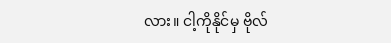လား။ ငါ့ကိုနိုင်မှ ဗိုလ်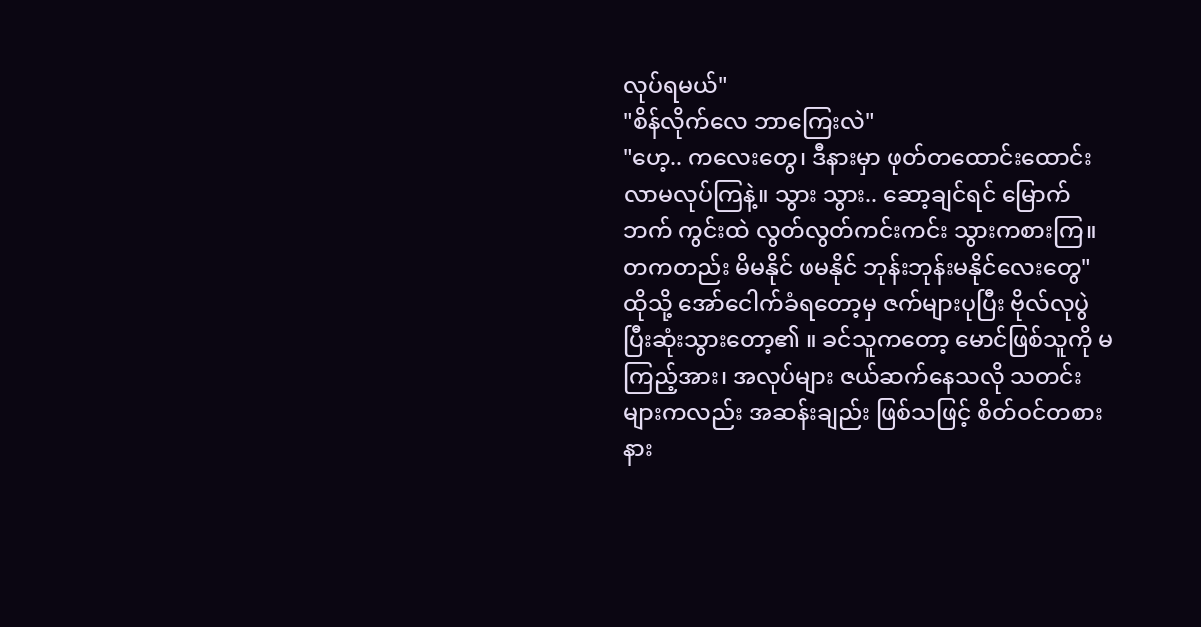လုပ်ရမယ်"
"စိန်လိုက်လေ ဘာကြေးလဲ"
"ဟေ့.. ကလေးတွေ၊ ဒီနားမှာ ဖုတ်တထောင်းထောင်း လာမလုပ်ကြနဲ့။ သွား သွား.. ဆော့ချင်ရင် မြောက်ဘက် ကွင်းထဲ လွတ်လွတ်ကင်းကင်း သွားကစားကြ။ တကတည်း မိမနိုင် ဖမနိုင် ဘုန်းဘုန်းမနိုင်လေးတွေ"
ထိုသို့ အော်ငေါက်ခံရတော့မှ ဇက်များပုပြီး ဗိုလ်လုပွဲ ပြီးဆုံးသွားတော့၏ ။ ခင်သူကတော့ မောင်ဖြစ်သူကို မကြည့်အား၊ အလုပ်များ ဇယ်ဆက်နေသလို သတင်းများကလည်း အဆန်းချည်း ဖြစ်သဖြင့် စိတ်ဝင်တစား နား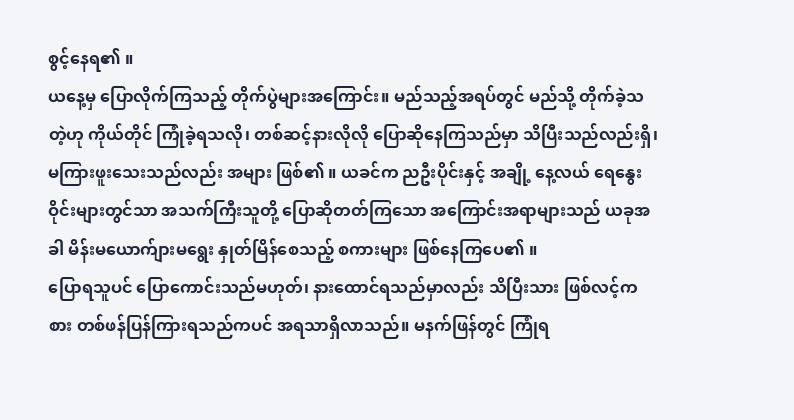စွင့်နေရ၏ ။
ယနေ့မှ ပြောလိုက်ကြသည့် တိုက်ပွဲများအကြောင်း။ မည်သည့်အရပ်တွင် မည်သို့ တိုက်ခဲ့သတဲ့ဟု ကိုယ်တိုင် ကြုံခဲ့ရသလို၊ တစ်ဆင့်နားလိုလို ပြောဆိုနေကြသည်မှာ သိပြီးသည်လည်းရှိ၊ မကြားဖူးသေးသည်လည်း အများ ဖြစ်၏ ။ ယခင်က ညဦးပိုင်းနှင့် အချို့ နေ့လယ် ရေနွေးဝိုင်းများတွင်သာ အသက်ကြီးသူတို့ ပြောဆိုတတ်ကြသော အကြောင်းအရာများသည် ယခုအခါ မိန်းမယောက်ျားမရွေး နှုတ်မြိန်စေသည့် စကားများ ဖြစ်နေကြပေ၏ ။
ပြောရသူပင် ပြောကောင်းသည်မဟုတ်၊ နားထောင်ရသည်မှာလည်း သိပြီးသား ဖြစ်လင့်ကစား တစ်ဖန်ပြန်ကြားရသည်ကပင် အရသာရှိလာသည်။ မနက်ဖြန်တွင် ကြုံရ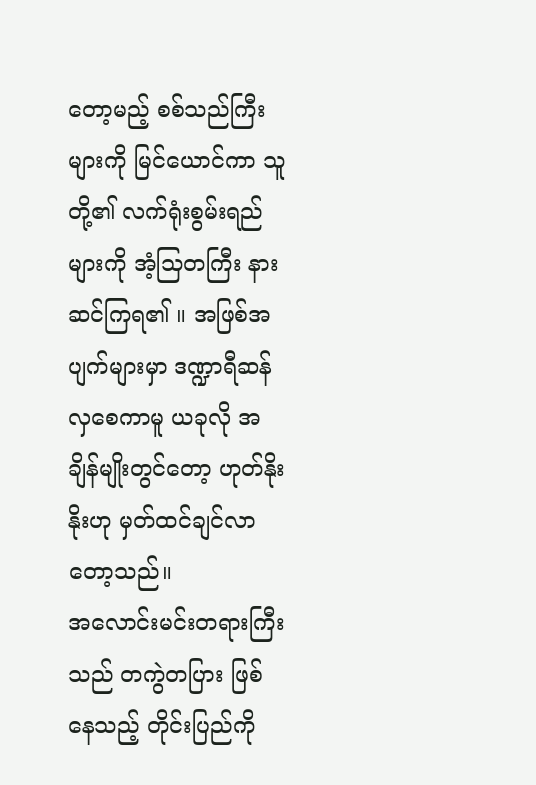တော့မည့် စစ်သည်ကြီးများကို မြင်ယောင်ကာ သူတို့၏ လက်ရုံးစွမ်းရည်များကို အံ့သြတကြီး နားဆင်ကြရ၏ ။ အဖြစ်အပျက်များမှာ ဒဏ္ဍာရီဆန်လှစေကာမူ ယခုလို အချိန်မျိုးတွင်တော့ ဟုတ်နိုးနိုးဟု မှတ်ထင်ချင်လာတော့သည်။
အလောင်းမင်းတရားကြီးသည် တကွဲတပြား ဖြစ်နေသည့် တိုင်းပြည်ကို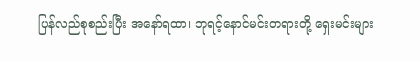ပြန်လည်စုစည်းပြီး အနော်ရထာ၊ ဘုရင့်နောင်မင်းတရားတို့ ရှေးမင်းများ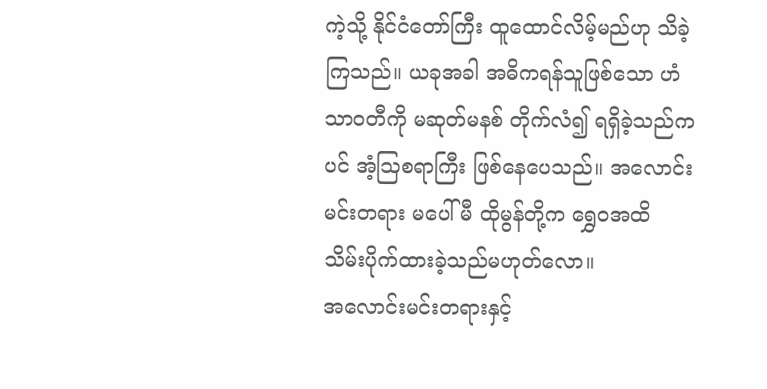ကဲ့သို့ နိုင်ငံတော်ကြီး ထူထောင်လိမ့်မည်ဟု သိခဲ့ကြသည်။ ယခုအခါ အဓိကရန်သူဖြစ်သော ဟံသာဝတီကို မဆုတ်မနစ် တိုက်လံ၍ ရရှိခဲ့သည်ကပင် အံ့သြစရာကြီး ဖြစ်နေပေသည်။ အလောင်းမင်းတရား မပေါ်မီ ထိုမွန်တို့က ရွှေဝအထိ သိမ်းပိုက်ထားခဲ့သည်မဟုတ်လော။
အလောင်းမင်းတရားနှင့်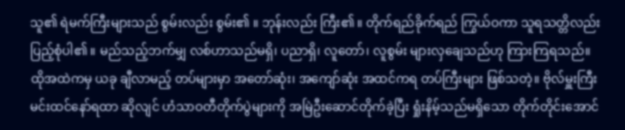သူ၏ ရဲမက်ကြီးများသည် စွမ်းလည်း စွမ်း၏ ။ ဘုန်းလည်း ကြီး၏ ။ တိုက်ရည်ခိုက်ရည် ကြွယ်ဝကာ သူရသတ္တိလည်း ပြည့်စုံပါ၏ ။ မည်သည့်ဘက်မျှ လစ်ဟာသည်မရှိ၊ ပညာရှိ၊ လူတော်၊ လူစွမ်း များလှချေသည်ဟု ကြားကြရသည်။
ထိုအထဲကမှ ယခု ချီလာမည့် တပ်များမှာ အတော်ဆုံး၊ အကျော်ဆုံး အထင်ကရ တပ်ကြီးများ ဖြစ်သတဲ့။ ဗိုလ်မှူးကြီး မင်းထင်နော်ရထာ ဆိုလျင် ဟံသာဝတီတိုက်ပွဲများကို အမြဲဦးဆောင်တိုက်ခဲ့ပြီး ရှုံးနိမ့်သည်မရှိသော တိုက်တိုင်းအောင်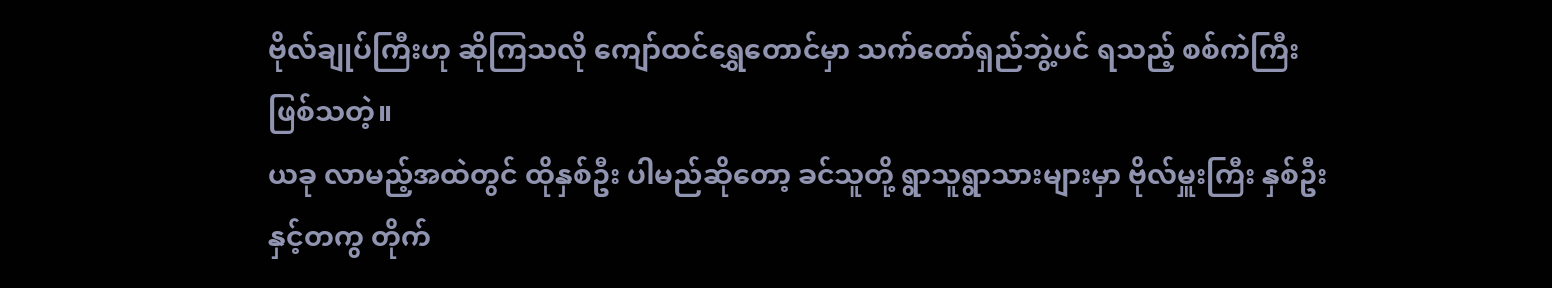ဗိုလ်ချုပ်ကြီးဟု ဆိုကြသလို ကျော်ထင်ရွှေတောင်မှာ သက်တော်ရှည်ဘွဲ့ပင် ရသည့် စစ်ကဲကြီး ဖြစ်သတဲ့။
ယခု လာမည့်အထဲတွင် ထိုနှစ်ဦး ပါမည်ဆိုတော့ ခင်သူတို့ ရွာသူရွာသားများမှာ ဗိုလ်မှူးကြီး နှစ်ဦးနှင့်တကွ တိုက်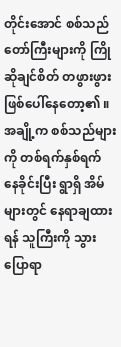တိုင်းအောင် စစ်သည်တော်ကြီးများကို ကြိုဆိုချင်စိတ် တဖွားဖွား ဖြစ်ပေါ်နေတော့၏ ။ အချို့က စစ်သည်များကို တစ်ရက်နှစ်ရက် နေခိုင်းပြီး ရွာရှိ အိမ်များတွင် နေရာချထားရန် သူကြီးကို သွားပြောရာ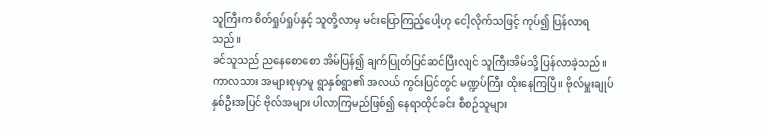သူကြီးက စိတ်ရှုပ်ရှုပ်နှင့် သူတို့လာမှ မင်းပြောကြည့်ပေါ့ဟု ငေါ့လိုက်သဖြင့် ကုပ်၍ ပြန်လာရသည်။
ခင်သူသည် ညနေစောစော အိမ်ပြန်၍ ချက်ပြုတ်ပြင်ဆင်ပြီးလျင် သူကြီးအိမ်သို့ ပြန်လာခဲ့သည်။ ကာလသား အများစုမှာမူ ရွာနှစ်ရွာ၏ အလယ် ကွင်းပြင်တွင် မဏ္ဍပ်ကြီး ထိုးနေကြပြီ။ ဗိုလ်မှူးချုပ် နှစ်ဦးအပြင် ဗိုလ်အများ ပါလာကြမည်ဖြစ်၍ နေရာထိုင်ခင်း စီစဉ်သူများ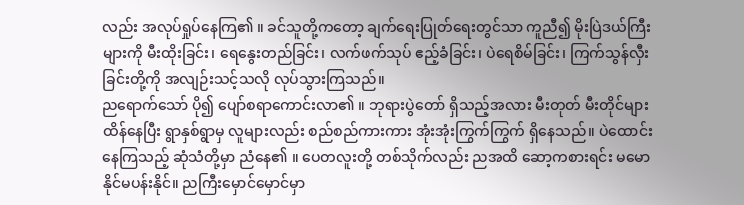လည်း အလုပ်ရှုပ်နေကြ၏ ။ ခင်သူတို့ကတော့ ချက်ရေးပြုတ်ရေးတွင်သာ ကူညီ၍ မိုးပြဲဒယ်ကြီးများကို မီးထိုးခြင်း၊ ရေနွေးတည်ခြင်း၊ လက်ဖက်သုပ် ဧည့်ခံခြင်း၊ ပဲရေစိမ်ခြင်း၊ ကြက်သွန်လှီးခြင်းတို့ကို အလျဉ်းသင့်သလို လုပ်သွားကြသည်။
ညရောက်သော် ပို၍ ပျော်စရာကောင်းလာ၏ ။ ဘုရားပွဲတော် ရှိသည့်အလား မီးတုတ် မီးတိုင်များ ထိန်နေပြီး ရွာနှစ်ရွာမှ လူများလည်း စည်စည်ကားကား အုံးအုံးကြွက်ကြွက် ရှိနေသည်။ ပဲထောင်းနေကြသည့် ဆုံသံတို့မှာ ညံနေ၏ ။ ပေတလူးတို့ တစ်သိုက်လည်း ညအထိ ဆော့ကစားရင်း မမောနိုင်မပန်းနိုင်။ ညကြီးမှောင်မှောင်မှာ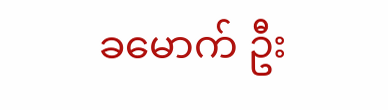ခမောက် ဦး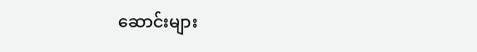ဆောင်းများ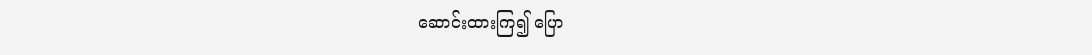ဆောင်းထားကြ၍ ပြော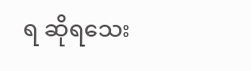ရ ဆိုရသေး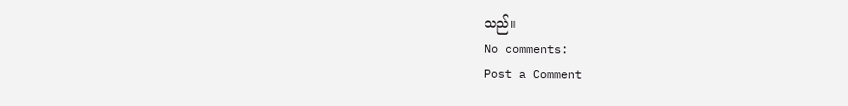သည်။
No comments:
Post a Comment